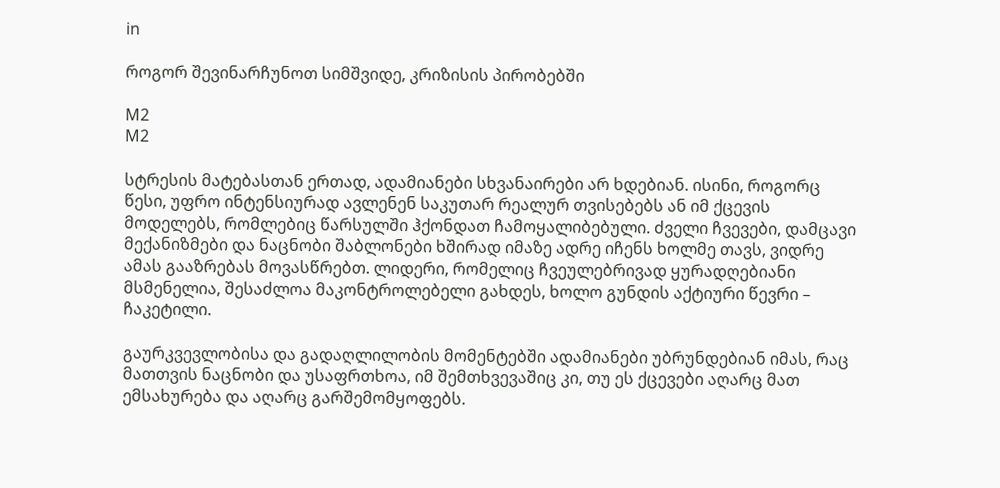in

როგორ შევინარჩუნოთ სიმშვიდე, კრიზისის პირობებში

M2
M2

სტრესის მატებასთან ერთად, ადამიანები სხვანაირები არ ხდებიან. ისინი, როგორც წესი, უფრო ინტენსიურად ავლენენ საკუთარ რეალურ თვისებებს ან იმ ქცევის მოდელებს, რომლებიც წარსულში ჰქონდათ ჩამოყალიბებული. ძველი ჩვევები, დამცავი მექანიზმები და ნაცნობი შაბლონები ხშირად იმაზე ადრე იჩენს ხოლმე თავს, ვიდრე ამას გააზრებას მოვასწრებთ. ლიდერი, რომელიც ჩვეულებრივად ყურადღებიანი მსმენელია, შესაძლოა მაკონტროლებელი გახდეს, ხოლო გუნდის აქტიური წევრი – ჩაკეტილი.

გაურკვევლობისა და გადაღლილობის მომენტებში ადამიანები უბრუნდებიან იმას, რაც მათთვის ნაცნობი და უსაფრთხოა, იმ შემთხვევაშიც კი, თუ ეს ქცევები აღარც მათ ემსახურება და აღარც გარშემომყოფებს.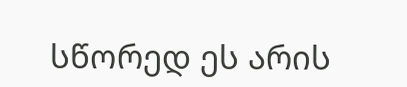სწორედ ეს არის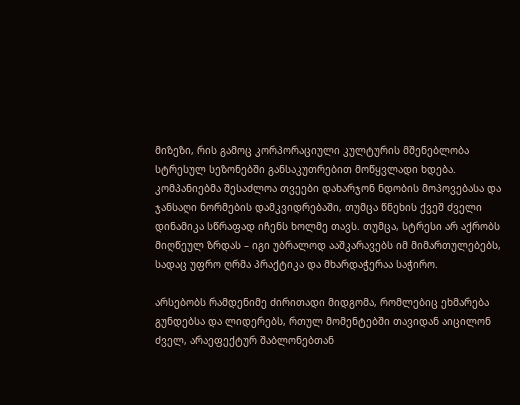მიზეზი, რის გამოც კორპორაციული კულტურის მშენებლობა სტრესულ სეზონებში განსაკუთრებით მოწყვლადი ხდება. კომპანიებმა შესაძლოა თვეები დახარჯონ ნდობის მოპოვებასა და ჯანსაღი ნორმების დამკვიდრებაში, თუმცა წნეხის ქვეშ ძველი დინამიკა სწრაფად იჩენს ხოლმე თავს. თუმცა, სტრესი არ აქრობს მიღწეულ ზრდას – იგი უბრალოდ ააშკარავებს იმ მიმართულებებს, სადაც უფრო ღრმა პრაქტიკა და მხარდაჭერაა საჭირო.

არსებობს რამდენიმე ძირითადი მიდგომა, რომლებიც ეხმარება გუნდებსა და ლიდერებს, რთულ მომენტებში თავიდან აიცილონ ძველ, არაეფექტურ შაბლონებთან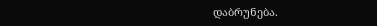დაბრუნება.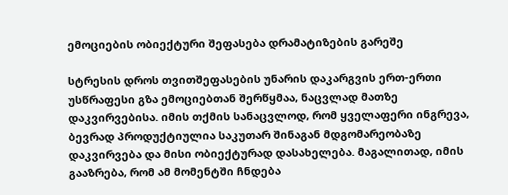ემოციების ობიექტური შეფასება დრამატიზების გარეშე

სტრესის დროს თვითშეფასების უნარის დაკარგვის ერთ-ერთი უსწრაფესი გზა ემოციებთან შერწყმაა, ნაცვლად მათზე დაკვირვებისა. იმის თქმის სანაცვლოდ, რომ ყველაფერი ინგრევა, ბევრად პროდუქტიულია საკუთარ შინაგან მდგომარეობაზე დაკვირვება და მისი ობიექტურად დასახელება. მაგალითად, იმის გააზრება, რომ ამ მომენტში ჩნდება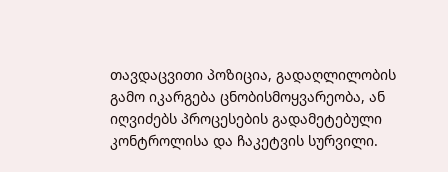თავდაცვითი პოზიცია, გადაღლილობის გამო იკარგება ცნობისმოყვარეობა, ან იღვიძებს პროცესების გადამეტებული კონტროლისა და ჩაკეტვის სურვილი.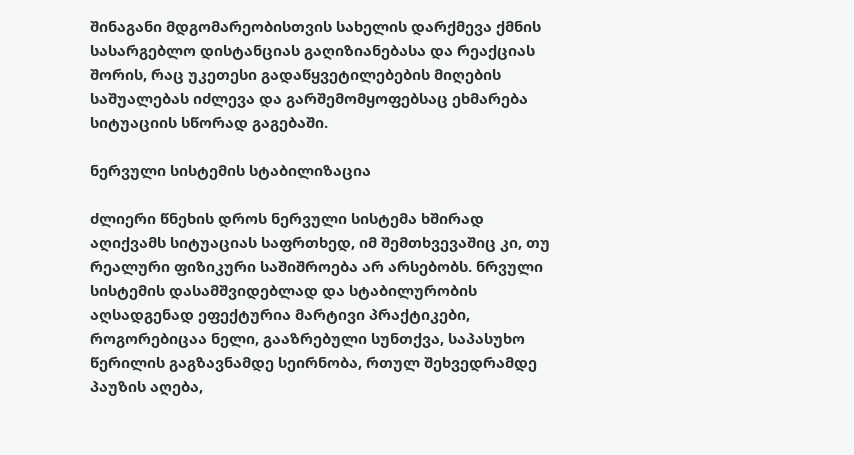შინაგანი მდგომარეობისთვის სახელის დარქმევა ქმნის სასარგებლო დისტანციას გაღიზიანებასა და რეაქციას შორის, რაც უკეთესი გადაწყვეტილებების მიღების საშუალებას იძლევა და გარშემომყოფებსაც ეხმარება სიტუაციის სწორად გაგებაში.

ნერვული სისტემის სტაბილიზაცია

ძლიერი წნეხის დროს ნერვული სისტემა ხშირად აღიქვამს სიტუაციას საფრთხედ, იმ შემთხვევაშიც კი, თუ რეალური ფიზიკური საშიშროება არ არსებობს. ნრვული სისტემის დასამშვიდებლად და სტაბილურობის აღსადგენად ეფექტურია მარტივი პრაქტიკები, როგორებიცაა ნელი, გააზრებული სუნთქვა, საპასუხო წერილის გაგზავნამდე სეირნობა, რთულ შეხვედრამდე პაუზის აღება,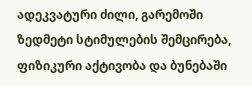ადეკვატური ძილი, გარემოში ზედმეტი სტიმულების შემცირება, ფიზიკური აქტივობა და ბუნებაში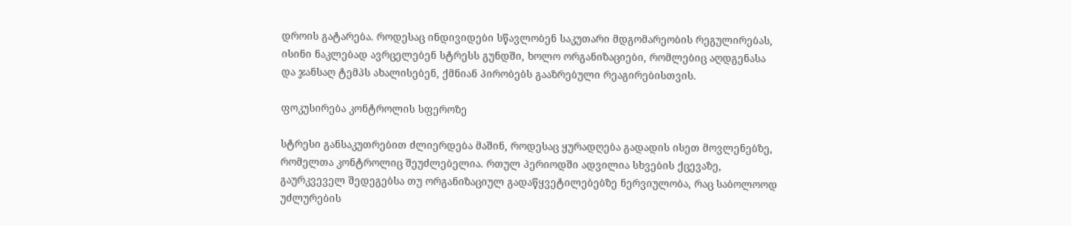დროის გატარება. როდესაც ინდივიდები სწავლობენ საკუთარი მდგომარეობის რეგულირებას, ისინი ნაკლებად ავრცელებენ სტრესს გუნდში, ხოლო ორგანიზაციები, რომლებიც აღდგენასა და ჯანსაღ ტემპს ახალისებენ, ქმნიან პირობებს გააზრებული რეაგირებისთვის.

ფოკუსირება კონტროლის სფეროზე

სტრესი განსაკუთრებით ძლიერდება მაშინ, როდესაც ყურადღება გადადის ისეთ მოვლენებზე, რომელთა კონტროლიც შეუძლებელია. რთულ პერიოდში ადვილია სხვების ქცევაზე, გაურკვეველ შედეგებსა თუ ორგანიზაციულ გადაწყვეტილებებზე ნერვიულობა, რაც საბოლოოდ უძლურების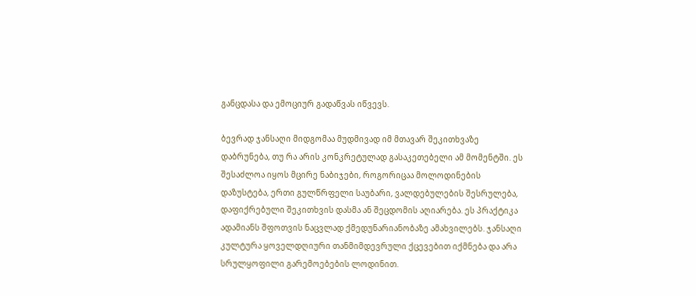განცდასა და ემოციურ გადაწვას იწვევს.

ბევრად ჯანსაღი მიდგომაა მუდმივად იმ მთავარ შეკითხვაზე დაბრუნება, თუ რა არის კონკრეტულად გასაკეთებელი ამ მომენტში. ეს შესაძლოა იყოს მცირე ნაბიჯები, როგორიცაა მოლოდინების დაზუსტება, ერთი გულწრფელი საუბარი, ვალდებულების შესრულება, დაფიქრებული შეკითხვის დასმა ან შეცდომის აღიარება. ეს პრაქტიკა ადამიანს შფოთვის ნაცვლად ქმედუნარიანობაზე ამახვილებს. ჯანსაღი კულტურა ყოველდღიური თანმიმდევრული ქცევებით იქმნება და არა სრულყოფილი გარემოებების ლოდინით.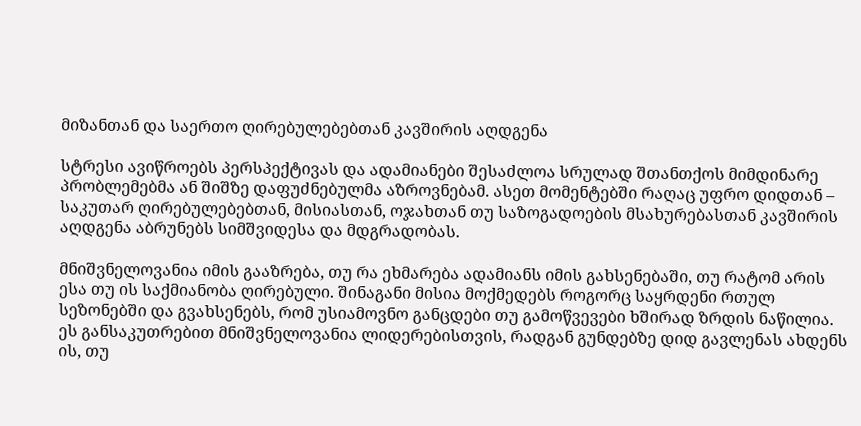მიზანთან და საერთო ღირებულებებთან კავშირის აღდგენა

სტრესი ავიწროებს პერსპექტივას და ადამიანები შესაძლოა სრულად შთანთქოს მიმდინარე პრობლემებმა ან შიშზე დაფუძნებულმა აზროვნებამ. ასეთ მომენტებში რაღაც უფრო დიდთან – საკუთარ ღირებულებებთან, მისიასთან, ოჯახთან თუ საზოგადოების მსახურებასთან კავშირის აღდგენა აბრუნებს სიმშვიდესა და მდგრადობას.

მნიშვნელოვანია იმის გააზრება, თუ რა ეხმარება ადამიანს იმის გახსენებაში, თუ რატომ არის ესა თუ ის საქმიანობა ღირებული. შინაგანი მისია მოქმედებს როგორც საყრდენი რთულ სეზონებში და გვახსენებს, რომ უსიამოვნო განცდები თუ გამოწვევები ხშირად ზრდის ნაწილია. ეს განსაკუთრებით მნიშვნელოვანია ლიდერებისთვის, რადგან გუნდებზე დიდ გავლენას ახდენს ის, თუ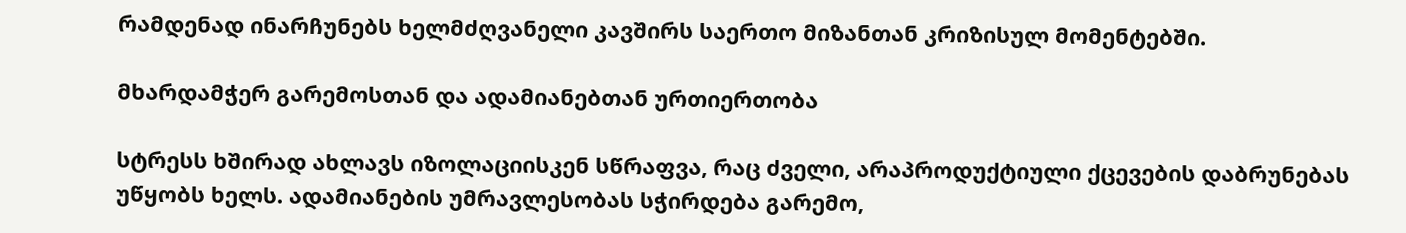რამდენად ინარჩუნებს ხელმძღვანელი კავშირს საერთო მიზანთან კრიზისულ მომენტებში.

მხარდამჭერ გარემოსთან და ადამიანებთან ურთიერთობა

სტრესს ხშირად ახლავს იზოლაციისკენ სწრაფვა, რაც ძველი, არაპროდუქტიული ქცევების დაბრუნებას უწყობს ხელს. ადამიანების უმრავლესობას სჭირდება გარემო,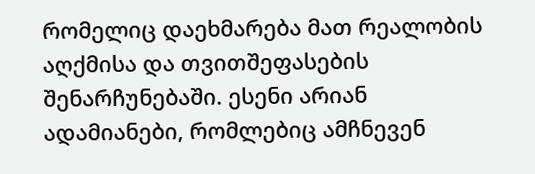რომელიც დაეხმარება მათ რეალობის აღქმისა და თვითშეფასების შენარჩუნებაში. ესენი არიან ადამიანები, რომლებიც ამჩნევენ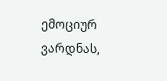ემოციურ ვარდნას,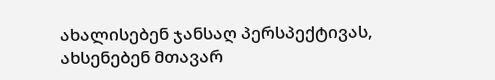ახალისებენ ჯანსაღ პერსპექტივას, ახსენებენ მთავარ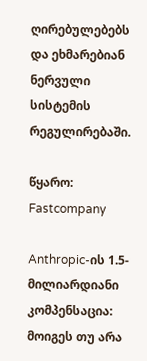ღირებულებებს და ეხმარებიან ნერვული სისტემის რეგულირებაში.

წყარო: Fastcompany

Anthropic-ის 1.5-მილიარდიანი კომპენსაცია: მოიგეს თუ არა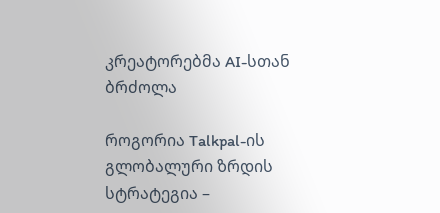კრეატორებმა AI-სთან ბრძოლა

როგორია Talkpal-ის გლობალური ზრდის სტრატეგია –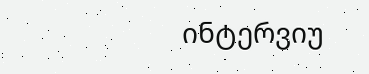ინტერვიუ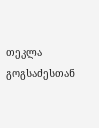თეკლა გოგსაძესთან